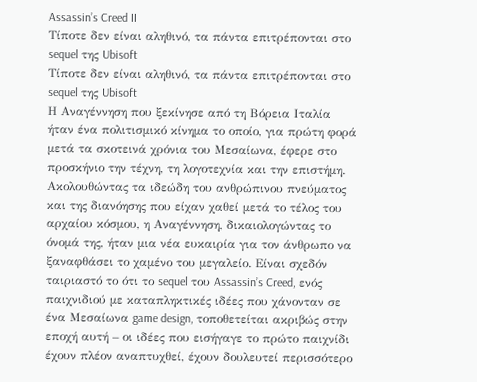Assassin’s Creed II
Τίποτε δεν είναι αληθινό, τα πάντα επιτρέπονται στο sequel της Ubisoft
Τίποτε δεν είναι αληθινό, τα πάντα επιτρέπονται στο sequel της Ubisoft
Η Αναγέννηση που ξεκίνησε από τη Βόρεια Ιταλία ήταν ένα πολιτισμικό κίνημα το οποίο, για πρώτη φορά μετά τα σκοτεινά χρόνια του Μεσαίωνα, έφερε στο προσκήνιο την τέχνη, τη λογοτεχνία και την επιστήμη. Ακολουθώντας τα ιδεώδη του ανθρώπινου πνεύματος και της διανόησης που είχαν χαθεί μετά το τέλος του αρχαίου κόσμου, η Αναγέννηση, δικαιολογώντας το όνομά της, ήταν μια νέα ευκαιρία για τον άνθρωπο να ξαναφθάσει το χαμένο του μεγαλείο. Είναι σχεδόν ταιριαστό το ότι το sequel του Assassin’s Creed, ενός παιχνιδιού με καταπληκτικές ιδέες που χάνονταν σε ένα Μεσαίωνα game design, τοποθετείται ακριβώς στην εποχή αυτή – οι ιδέες που εισήγαγε το πρώτο παιχνίδι έχουν πλέον αναπτυχθεί, έχουν δουλευτεί περισσότερο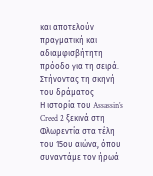και αποτελούν πραγματική και αδιαμφισβήτητη πρόοδο για τη σειρά.
Στήνοντας τη σκηνή του δράματος
Η ιστορία του Assassin’s Creed 2 ξεκινά στη Φλωρεντία στα τέλη του 15ου αιώνα, όπου συναντάμε τον ήρωά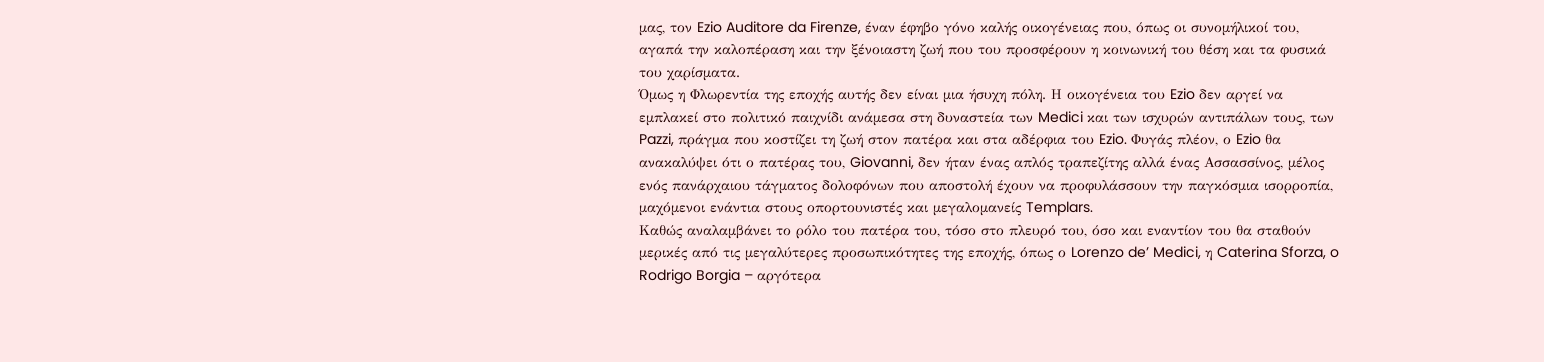μας, τον Ezio Auditore da Firenze, έναν έφηβο γόνο καλής οικογένειας που, όπως οι συνομήλικοί του, αγαπά την καλοπέραση και την ξένοιαστη ζωή που του προσφέρουν η κοινωνική του θέση και τα φυσικά του χαρίσματα.
Όμως η Φλωρεντία της εποχής αυτής δεν είναι μια ήσυχη πόλη. Η οικογένεια του Ezio δεν αργεί να εμπλακεί στο πολιτικό παιχνίδι ανάμεσα στη δυναστεία των Medici και των ισχυρών αντιπάλων τους, των Pazzi, πράγμα που κοστίζει τη ζωή στον πατέρα και στα αδέρφια του Ezio. Φυγάς πλέον, ο Ezio θα ανακαλύψει ότι ο πατέρας του, Giovanni, δεν ήταν ένας απλός τραπεζίτης αλλά ένας Ασσασσίνος, μέλος ενός πανάρχαιου τάγματος δολοφόνων που αποστολή έχουν να προφυλάσσουν την παγκόσμια ισορροπία, μαχόμενοι ενάντια στους οπορτουνιστές και μεγαλομανείς Templars.
Καθώς αναλαμβάνει το ρόλο του πατέρα του, τόσο στο πλευρό του, όσο και εναντίον του θα σταθούν μερικές από τις μεγαλύτερες προσωπικότητες της εποχής, όπως ο Lorenzo de’ Medici, η Caterina Sforza, o Rodrigo Borgia – αργότερα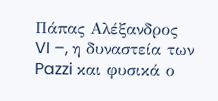Πάπας Αλέξανδρος VI –, η δυναστεία των Pazzi και φυσικά ο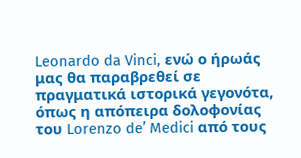Leonardo da Vinci, ενώ ο ήρωάς μας θα παραβρεθεί σε πραγματικά ιστορικά γεγονότα, όπως η απόπειρα δολοφονίας του Lorenzo de’ Medici από τους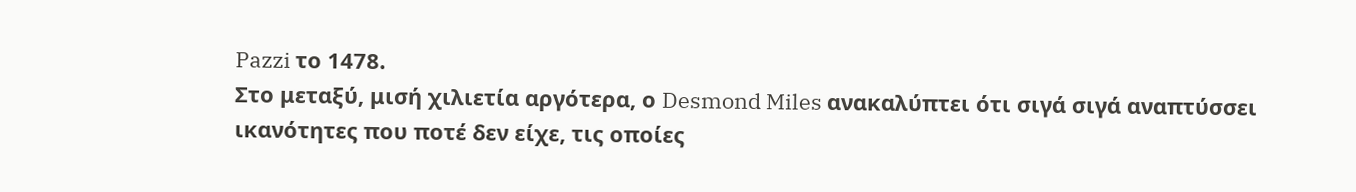Pazzi το 1478.
Στο μεταξύ, μισή χιλιετία αργότερα, ο Desmond Miles ανακαλύπτει ότι σιγά σιγά αναπτύσσει ικανότητες που ποτέ δεν είχε, τις οποίες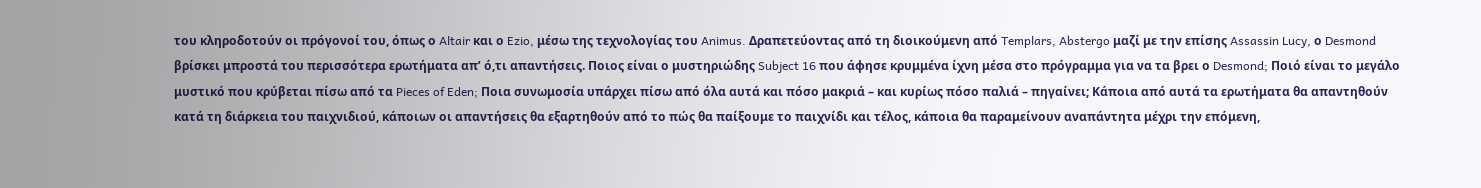του κληροδοτούν οι πρόγονοί του, όπως ο Altair και ο Ezio, μέσω της τεχνολογίας του Animus. Δραπετεύοντας από τη διοικούμενη από Templars, Abstergo μαζί με την επίσης Assassin Lucy, ο Desmond βρίσκει μπροστά του περισσότερα ερωτήματα απ’ ό,τι απαντήσεις. Ποιος είναι ο μυστηριώδης Subject 16 που άφησε κρυμμένα ίχνη μέσα στο πρόγραμμα για να τα βρει ο Desmond; Ποιό είναι το μεγάλο μυστικό που κρύβεται πίσω από τα Pieces of Eden; Ποια συνωμοσία υπάρχει πίσω από όλα αυτά και πόσο μακριά – και κυρίως πόσο παλιά – πηγαίνει; Κάποια από αυτά τα ερωτήματα θα απαντηθούν κατά τη διάρκεια του παιχνιδιού, κάποιων οι απαντήσεις θα εξαρτηθούν από το πώς θα παίξουμε το παιχνίδι και τέλος, κάποια θα παραμείνουν αναπάντητα μέχρι την επόμενη,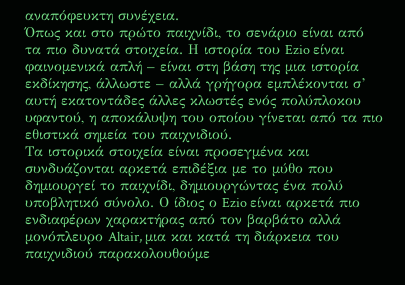αναπόφευκτη συνέχεια.
Όπως και στο πρώτο παιχνίδι, το σενάριο είναι από τα πιο δυνατά στοιχεία. Η ιστορία του Ezio είναι φαινομενικά απλή – είναι στη βάση της μια ιστορία εκδίκησης, άλλωστε – αλλά γρήγορα εμπλέκονται σ’ αυτή εκατοντάδες άλλες κλωστές ενός πολύπλοκου υφαντού, η αποκάλυψη του οποίου γίνεται από τα πιο εθιστικά σημεία του παιχνιδιού.
Τα ιστορικά στοιχεία είναι προσεγμένα και συνδυάζονται αρκετά επιδέξια με το μύθο που δημιουργεί το παιχνίδι, δημιουργώντας ένα πολύ υποβλητικό σύνολο. Ο ίδιος ο Ezio είναι αρκετά πιο ενδιαφέρων χαρακτήρας από τον βαρβάτο αλλά μονόπλευρο Altair, μια και κατά τη διάρκεια του παιχνιδιού παρακολουθούμε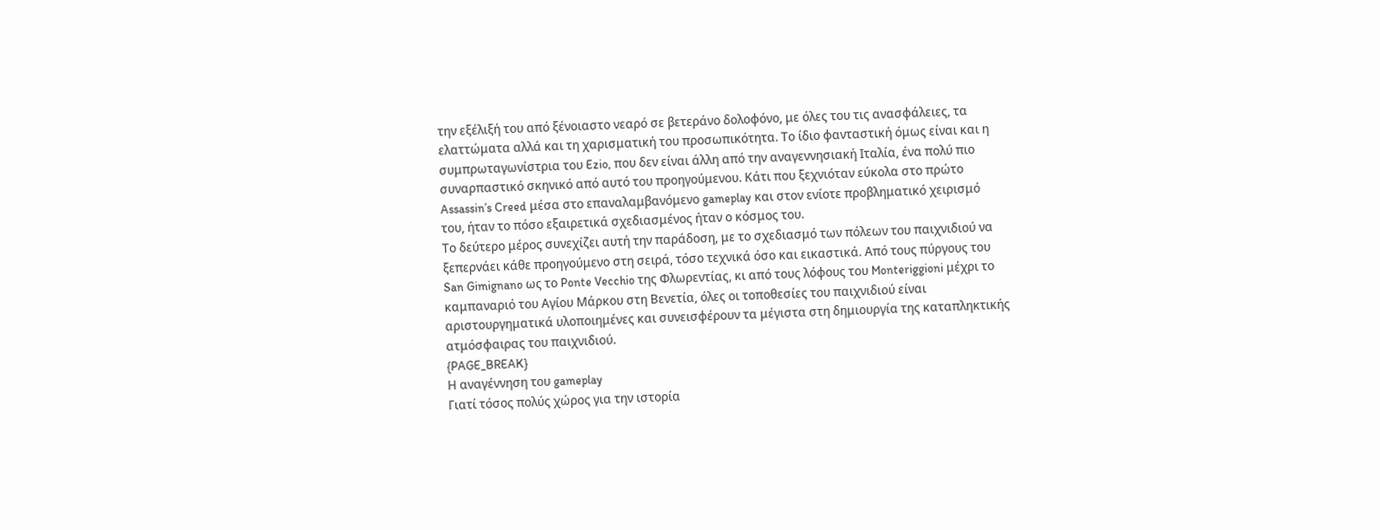την εξέλιξή του από ξένοιαστο νεαρό σε βετεράνο δολοφόνο, με όλες του τις ανασφάλειες, τα ελαττώματα αλλά και τη χαρισματική του προσωπικότητα. Το ίδιο φανταστική όμως είναι και η συμπρωταγωνίστρια του Ezio, που δεν είναι άλλη από την αναγεννησιακή Ιταλία, ένα πολύ πιο συναρπαστικό σκηνικό από αυτό του προηγούμενου. Κάτι που ξεχνιόταν εύκολα στο πρώτο Assassin’s Creed μέσα στο επαναλαμβανόμενο gameplay και στον ενίοτε προβληματικό χειρισμό του, ήταν το πόσο εξαιρετικά σχεδιασμένος ήταν ο κόσμος του.
Το δεύτερο μέρος συνεχίζει αυτή την παράδοση, με το σχεδιασμό των πόλεων του παιχνιδιού να ξεπερνάει κάθε προηγούμενο στη σειρά, τόσο τεχνικά όσο και εικαστικά. Από τους πύργους του San Gimignano ως το Ponte Vecchio της Φλωρεντίας, κι από τους λόφους του Monteriggioni μέχρι το καμπαναριό του Αγίου Μάρκου στη Βενετία, όλες οι τοποθεσίες του παιχνιδιού είναι αριστουργηματικά υλοποιημένες και συνεισφέρουν τα μέγιστα στη δημιουργία της καταπληκτικής ατμόσφαιρας του παιχνιδιού.
{PAGE_BREAK}
Η αναγέννηση του gameplay
Γιατί τόσος πολύς χώρος για την ιστορία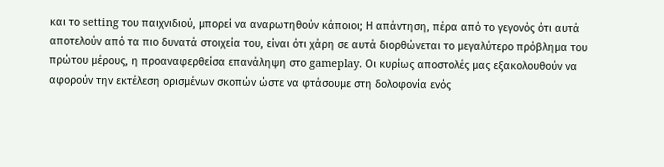και το setting του παιχνιδιού, μπορεί να αναρωτηθούν κάποιοι; Η απάντηση, πέρα από το γεγονός ότι αυτά αποτελούν από τα πιο δυνατά στοιχεία του, είναι ότι χάρη σε αυτά διορθώνεται το μεγαλύτερο πρόβλημα του πρώτου μέρους, η προαναφερθείσα επανάληψη στο gameplay. Οι κυρίως αποστολές μας εξακολουθούν να αφορούν την εκτέλεση ορισμένων σκοπών ώστε να φτάσουμε στη δολοφονία ενός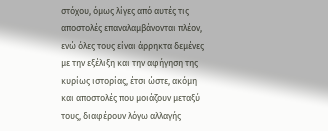στόχου, όμως λίγες από αυτές τις αποστολές επαναλαμβάνονται πλέον, ενώ όλες τους είναι άρρηκτα δεμένες με την εξέλιξη και την αφήγηση της κυρίως ιστορίας, έτσι ώστε, ακόμη και αποστολές που μοιάζουν μεταξύ τους, διαφέρουν λόγω αλλαγής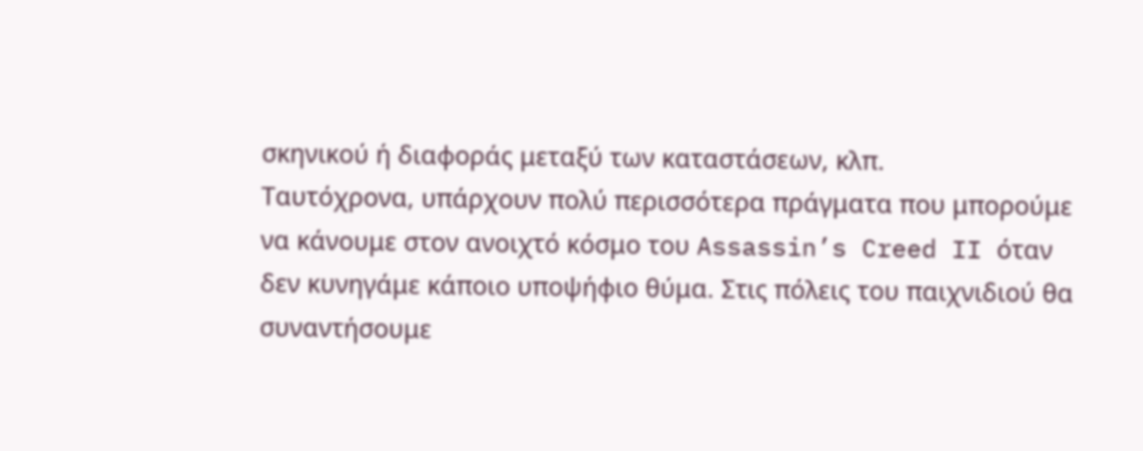σκηνικού ή διαφοράς μεταξύ των καταστάσεων, κλπ.
Ταυτόχρονα, υπάρχουν πολύ περισσότερα πράγματα που μπορούμε να κάνουμε στον ανοιχτό κόσμο του Assassin’s Creed II όταν δεν κυνηγάμε κάποιο υποψήφιο θύμα. Στις πόλεις του παιχνιδιού θα συναντήσουμε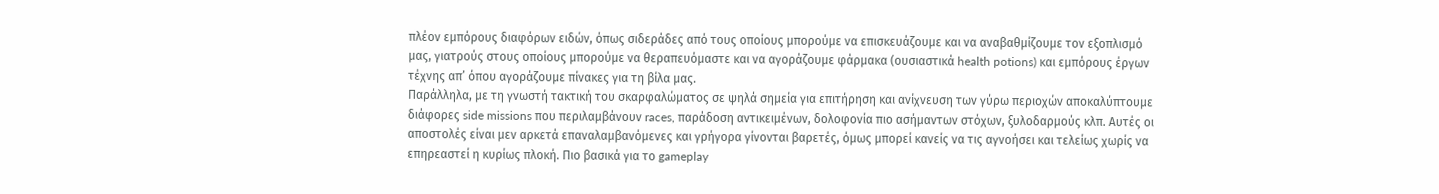πλέον εμπόρους διαφόρων ειδών, όπως σιδεράδες από τους οποίους μπορούμε να επισκευάζουμε και να αναβαθμίζουμε τον εξοπλισμό μας, γιατρούς στους οποίους μπορούμε να θεραπευόμαστε και να αγοράζουμε φάρμακα (ουσιαστικά health potions) και εμπόρους έργων τέχνης απ’ όπου αγοράζουμε πίνακες για τη βίλα μας.
Παράλληλα, με τη γνωστή τακτική του σκαρφαλώματος σε ψηλά σημεία για επιτήρηση και ανίχνευση των γύρω περιοχών αποκαλύπτουμε διάφορες side missions που περιλαμβάνουν races, παράδοση αντικειμένων, δολοφονία πιο ασήμαντων στόχων, ξυλοδαρμούς κλπ. Αυτές οι αποστολές είναι μεν αρκετά επαναλαμβανόμενες και γρήγορα γίνονται βαρετές, όμως μπορεί κανείς να τις αγνοήσει και τελείως χωρίς να επηρεαστεί η κυρίως πλοκή. Πιο βασικά για το gameplay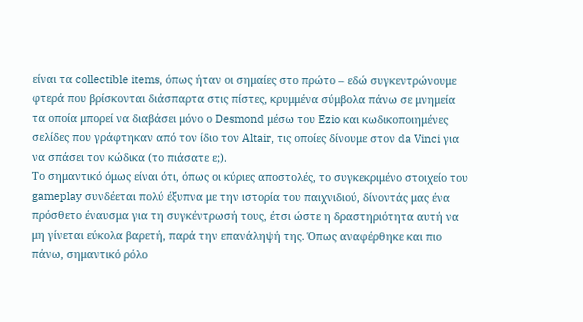είναι τα collectible items, όπως ήταν οι σημαίες στο πρώτο – εδώ συγκεντρώνουμε φτερά που βρίσκονται διάσπαρτα στις πίστες, κρυμμένα σύμβολα πάνω σε μνημεία τα οποία μπορεί να διαβάσει μόνο ο Desmond μέσω του Ezio και κωδικοποιημένες σελίδες που γράφτηκαν από τον ίδιο τον Altair, τις οποίες δίνουμε στον da Vinci για να σπάσει τον κώδικα (το πιάσατε ε;).
Το σημαντικό όμως είναι ότι, όπως οι κύριες αποστολές, το συγκεκριμένο στοιχείο του gameplay συνδέεται πολύ έξυπνα με την ιστορία του παιχνιδιού, δίνοντάς μας ένα πρόσθετο έναυσμα για τη συγκέντρωσή τους, έτσι ώστε η δραστηριότητα αυτή να μη γίνεται εύκολα βαρετή, παρά την επανάληψή της. Όπως αναφέρθηκε και πιο πάνω, σημαντικό ρόλο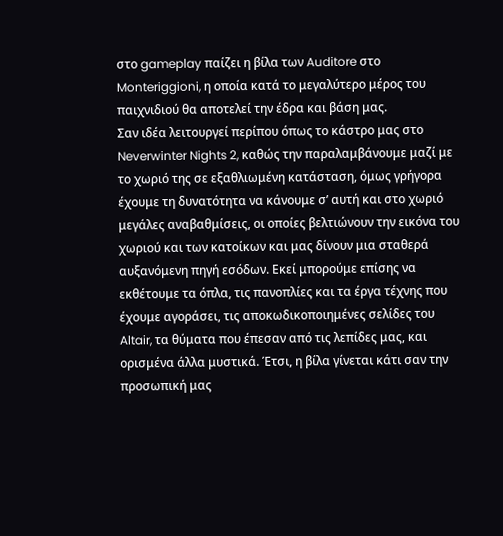στο gameplay παίζει η βίλα των Auditore στο Monteriggioni, η οποία κατά το μεγαλύτερο μέρος του παιχνιδιού θα αποτελεί την έδρα και βάση μας.
Σαν ιδέα λειτουργεί περίπου όπως το κάστρο μας στο Neverwinter Nights 2, καθώς την παραλαμβάνουμε μαζί με το χωριό της σε εξαθλιωμένη κατάσταση, όμως γρήγορα έχουμε τη δυνατότητα να κάνουμε σ’ αυτή και στο χωριό μεγάλες αναβαθμίσεις, οι οποίες βελτιώνουν την εικόνα του χωριού και των κατοίκων και μας δίνουν μια σταθερά αυξανόμενη πηγή εσόδων. Εκεί μπορούμε επίσης να εκθέτουμε τα όπλα, τις πανοπλίες και τα έργα τέχνης που έχουμε αγοράσει, τις αποκωδικοποιημένες σελίδες του Altair, τα θύματα που έπεσαν από τις λεπίδες μας, και ορισμένα άλλα μυστικά. Έτσι, η βίλα γίνεται κάτι σαν την προσωπική μας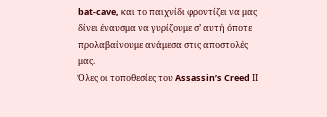bat-cave, και το παιχνίδι φροντίζει να μας δίνει έναυσμα να γυρίζουμε σ’ αυτή όποτε προλαβαίνουμε ανάμεσα στις αποστολές μας.
Όλες οι τοποθεσίες του Assassin’s Creed ΙΙ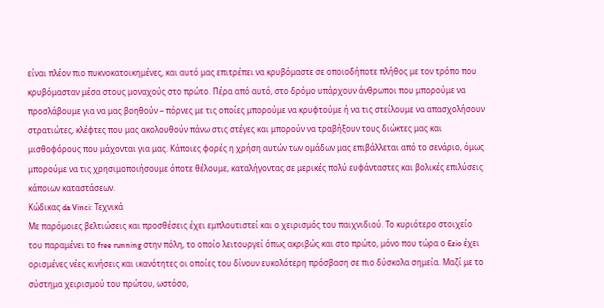είναι πλέον πιο πυκνοκατοικημένες, και αυτό μας επιτρέπει να κρυβόμαστε σε οποιοδήποτε πλήθος με τον τρόπο που κρυβόμασταν μέσα στους μοναχούς στο πρώτο. Πέρα από αυτό, στο δρόμο υπάρχουν άνθρωποι που μπορούμε να προσλάβουμε για να μας βοηθούν – πόρνες με τις οποίες μπορούμε να κρυφτούμε ή να τις στείλουμε να απασχολήσουν στρατιώτες, κλέφτες που μας ακολουθούν πάνω στις στέγες και μπορούν να τραβήξουν τους διώκτες μας και μισθοφόρους που μάχονται για μας. Κάποιες φορές η χρήση αυτών των ομάδων μας επιβάλλεται από το σενάριο, όμως μπορούμε να τις χρησιμοποιήσουμε όποτε θέλουμε, καταλήγοντας σε μερικές πολύ ευφάνταστες και βολικές επιλύσεις κάποιων καταστάσεων.
Κώδικας da Vinci: Τεχνικά
Με παρόμοιες βελτιώσεις και προσθέσεις έχει εμπλουτιστεί και ο χειρισμός του παιχνιδιού. Το κυριότερο στοιχείο του παραμένει το free running στην πόλη, το οποίο λειτουργεί όπως ακριβώς και στο πρώτο, μόνο που τώρα ο Ezio έχει ορισμένες νέες κινήσεις και ικανότητες οι οποίες του δίνουν ευκολότερη πρόσβαση σε πιο δύσκολα σημεία. Μαζί με το σύστημα χειρισμού του πρώτου, ωστόσο,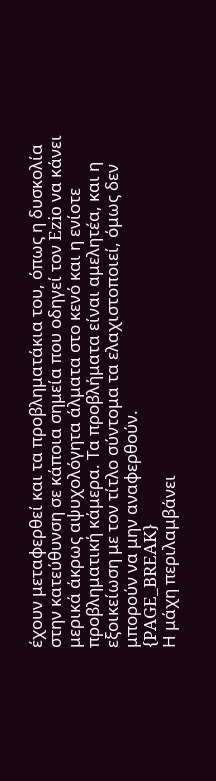έχουν μεταφερθεί και τα προβληματάκια του, όπως η δυσκολία στην κατεύθυνση σε κάποια σημεία που οδηγεί τον Ezio να κάνει μερικά άκρως αψυχολόγητα άλματα στο κενό και η ενίοτε προβληματική κάμερα. Τα προβλήματα είναι αμελητέα, και η εξοικείωση με τον τίτλο σύντομα τα ελαχιστοποιεί, όμως δεν μπορούν να μην αναφερθούν.
{PAGE_BREAK}
Η μάχη περιλαμβάνει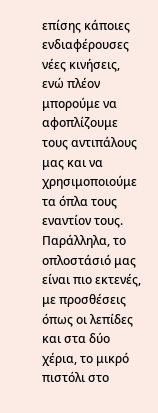επίσης κάποιες ενδιαφέρουσες νέες κινήσεις, ενώ πλέον μπορούμε να αφοπλίζουμε τους αντιπάλους μας και να χρησιμοποιούμε τα όπλα τους εναντίον τους. Παράλληλα, το οπλοστάσιό μας είναι πιο εκτενές, με προσθέσεις όπως οι λεπίδες και στα δύο χέρια, το μικρό πιστόλι στο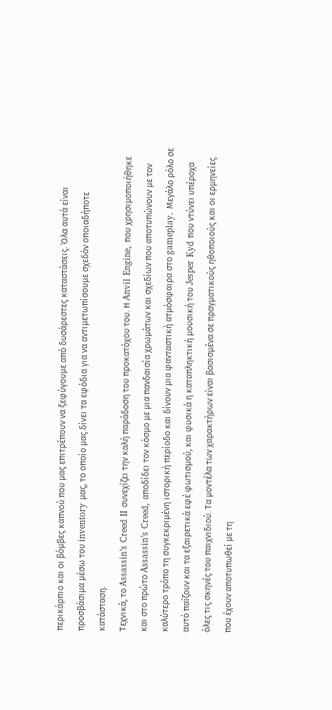περικάρπιο και οι βόμβες καπνού που μας επιτρέπουν να ξεφύγουμε από δυσάρεστες καταστάσεις. Όλα αυτά είναι προσβάσιμα μέσω του inventory μας, το οποίο μας δίνει τα εφόδια για να αντιμετωπίσουμε σχεδόν οποιαδήποτε κατάσταση.
Τεχνικά, το Assassin’s Creed II συνεχίζει την καλή παράδοση του προκατόχου του. Η Anvil Engine, που χρησιμοποιήθηκε και στο πρώτο Assassin’s Creed, αποδίδει τον κόσμο με μια πανδαισία χρωμάτων και σχεδίων που αποτυπώνουν με τον καλύτερο τρόπο τη συγκεκριμένη ιστορική περίοδο και δίνουν μια φανταστική ατμόσφαιρα στο gameplay. Μεγάλο ρόλο σε αυτό παίζουν και τα εξαιρετικά εφέ φωτισμού, και φυσικά η καταπληκτική μουσική του Jesper Kyd που ντύνει υπέροχα όλες τις σκηνές του παιχνιδιού. Τα μοντέλα των χαρακτήρων είναι βασισμένα σε πραγματικούς ηθοποιούς και οι ερμηνείες που έχουν αποτυπωθεί με τη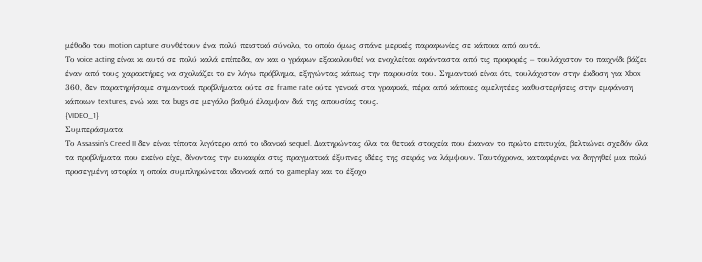μέθοδο του motion capture συνθέτουν ένα πολύ πειστικό σύνολο, το οποίο όμως σπάνε μερικές παραφωνίες σε κάποια από αυτά.
Το voice acting είναι κι αυτό σε πολύ καλά επίπεδα, αν και ο γράφων εξακολουθεί να ενοχλείται αφάνταστα από τις προφορές – τουλάχιστον το παιχνίδι βάζει έναν από τους χαρακτήρες να σχολιάζει το εν λόγω πρόβλημα, εξηγώντας κάπως την παρουσία του. Σημαντικό είναι ότι, τουλάχιστον στην έκδοση για Xbox 360, δεν παρατηρήσαμε σημαντικά προβλήματα ούτε σε frame rate ούτε γενικά στα γραφικά, πέρα από κάποιες αμελητέες καθυστερήσεις στην εμφάνιση κάποιων textures, ενώ και τα bugs σε μεγάλο βαθμό έλαμψαν διά της απουσίας τους.
{VIDEO_1}
Συμπεράσματα
Το Assassin’s Creed II δεν είναι τίποτα λιγότερο από το ιδανικό sequel. Διατηρώντας όλα τα θετικά στοιχεία που έκαναν το πρώτο επιτυχία, βελτιώνει σχεδόν όλα τα προβλήματα που εκείνο είχε, δίνοντας την ευκαιρία στις πραγματικά έξυπνες ιδέες της σειράς να λάμψουν. Ταυτόχρονα, καταφέρνει να διηγηθεί μια πολύ προσεγμένη ιστορία η οποία συμπληρώνεται ιδανικά από το gameplay και το έξοχο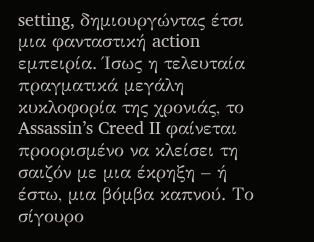setting, δημιουργώντας έτσι μια φανταστική action εμπειρία. Ίσως η τελευταία πραγματικά μεγάλη κυκλοφορία της χρονιάς, το Assassin’s Creed II φαίνεται προορισμένο να κλείσει τη σαιζόν με μια έκρηξη – ή έστω, μια βόμβα καπνού. Το σίγουρο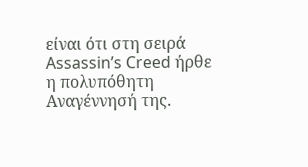είναι ότι στη σειρά Assassin’s Creed ήρθε η πολυπόθητη Αναγέννησή της.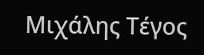Μιχάλης Τέγος